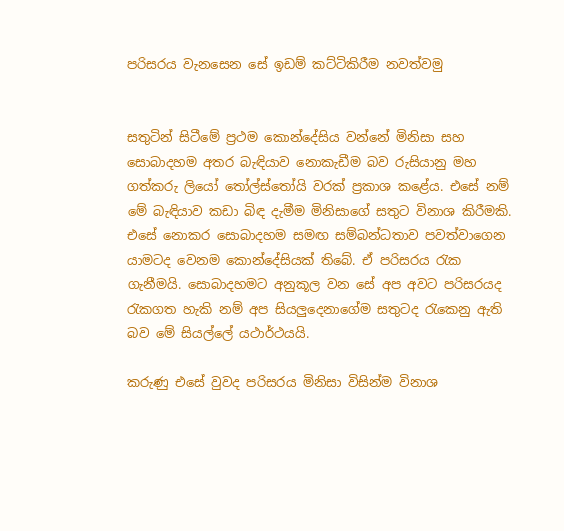පරිසරය වැනසෙන සේ ඉඩම් කට්ටිකිරීම නවත්වමු


සතුටින් සිටීමේ ප්‍රථම කොන්දේසිය වන්නේ මිනිසා සහ සොබාදහම අතර බැඳියාව නොකැඩීම බව රුසියානු මහ ගත්කරු ලියෝ තෝල්ස්තෝයි වරක් ප්‍රකාශ කළේය. එසේ නම් මේ බැඳියාව කඩා බිඳ දැමීම මිනිසාගේ සතුට විනාශ කිරීමකි. එසේ නොකර සොබාදහම සමඟ සම්බන්ධතාව පවත්වාගෙන යාමටද වෙනම කොන්දේසියක් තිබේ. ඒ පරිසරය රැක ගැනීමයි. සොබාදහමට අනුකූල වන සේ අප අවට පරිසරයද රැකගත හැකි නම් අප සියලු‍දෙනාගේම සතුටද රැකෙනු ඇති බව මේ සියල්ලේ යථාර්ථයයි.

කරුණු එසේ වුවද පරිසරය මිනිසා විසින්ම විනාශ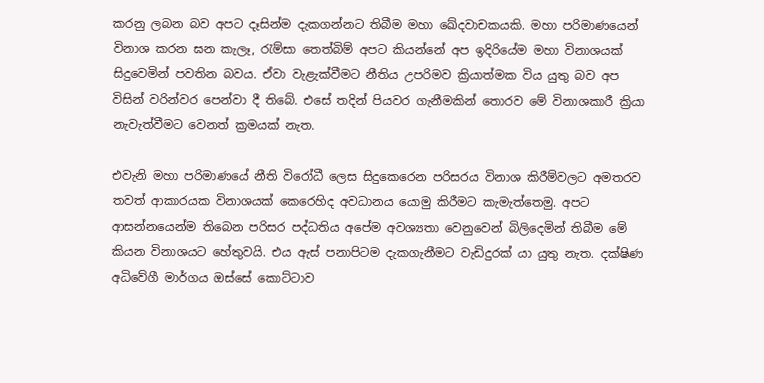කරනු ලබන බව අපට දෑසින්ම දැකගන්නට තිබීම මහා ඛේදවාචකයකි. මහා පරිමාණයෙන් විනාශ කරන ඝන කැලෑ, රැම්සා තෙත්බිම් අපට කියන්නේ අප ඉදිරියේම මහා විනාශයක් සිදුවෙමින් පවතින බවය. ඒවා වැළැක්වීමට නීතිය උපරිමව ක්‍රියාත්මක විය යුතු බව අප විසින් වරින්වර පෙන්වා දී තිබේ. එසේ තදින් පියවර ගැනීමකින් තොරව මේ විනාශකාරී ක්‍රියා නැවැත්වීමට වෙනත් ක්‍රමයක් නැත.

එවැනි මහා පරිමාණයේ නීති විරෝධී ලෙස සිදුකෙරෙන පරිසරය විනාශ කිරීම්වලට අමතරව තවත් ආකාරයක විනාශයක් කෙරෙහිද අවධානය යොමු කිරීමට කැමැත්තෙමු. අපට ආසන්නයෙන්ම තිබෙන පරිසර පද්ධතිය අපේම අවශ්‍යතා වෙනුවෙන් බිලිදෙමින් තිබීම මේ කියන විනාශයට හේතුවයි. එය ඇස් පනාපිටම දැකගැනීමට වැඩිදුරක් යා යුතු නැත. දක්ෂිණ අධිවේගී මාර්ගය ඔස්සේ කොට්ටාව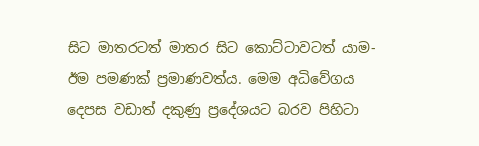සිට මාතරටත් මාතර සිට කොට්ටාවටත් යාම-ඊම පමණක් ප්‍රමාණවත්ය. මෙම අධිවේගය දෙපස වඩාත් දකුණු ප්‍රදේශයට බරව පිහිටා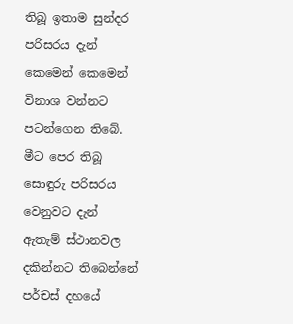තිබූ ඉතාම සුන්දර පරිසරය දැන් කෙමෙන් කෙමෙන් විනාශ වන්නට පටන්ගෙන තිබේ. මීට පෙර තිබූ සොඳුරු පරිසරය වෙනුවට දැන් ඇතැම් ස්ථානවල දකින්නට තිබෙන්නේ පර්චස් දහයේ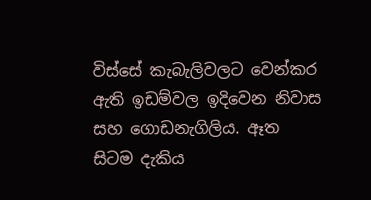විස්සේ කැබැලිවලට වෙන්කර ඇති ඉඩම්වල ඉදිවෙන නිවාස සහ ගොඩනැගිලිය. ඈත සිටම දැකිය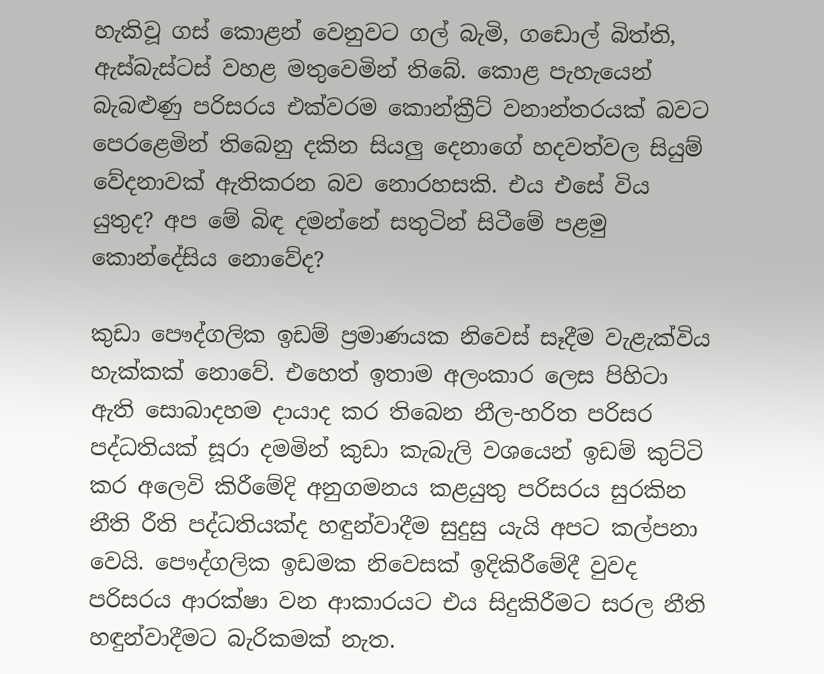හැකිවූ ගස් කොළන් වෙනුවට ගල් බැමි, ගඩොල් බිත්ති, ඇස්බැස්ටස් වහළ මතුවෙමින් තිබේ. කොළ පැහැයෙන් බැබළුණු පරිසරය එක්වරම කොන්ක්‍රීට් වනාන්තරයක් බවට පෙරළෙමින් තිබෙනු දකින සියලු‍ දෙනාගේ හදවත්වල සියුම් වේදනාවක් ඇතිකරන බව නොරහසකි. එය එසේ විය යුතුද? අප මේ බිඳ දමන්නේ සතුටින් සිටීමේ පළමු කොන්දේසිය නොවේද?

කුඩා පෞද්ගලික ඉඩම් ප්‍රමාණයක නිවෙස් සෑදීම වැළැක්විය හැක්කක් නොවේ. එහෙත් ඉතාම අලංකාර ලෙස පිහිටා ඇති සොබාදහම දායාද කර තිබෙන නීල-හරිත පරිසර පද්ධතියක් සූරා දමමින් කුඩා කැබැලි වශයෙන් ඉඩම් කුට්ටි කර අලෙවි කිරීමේදි අනුගමනය කළයුතු පරිසරය සුරකින නීති රීති පද්ධතියක්ද හඳුන්වාදීම සුදුසු යැයි අපට කල්පනා වෙයි. පෞද්ගලික ඉඩමක නිවෙසක් ඉදිකිරීමේදී වුවද පරිසරය ආරක්ෂා වන ආකාරයට එය සිදුකිරීමට සරල නීති හඳුන්වාදීමට බැරිකමක් නැත.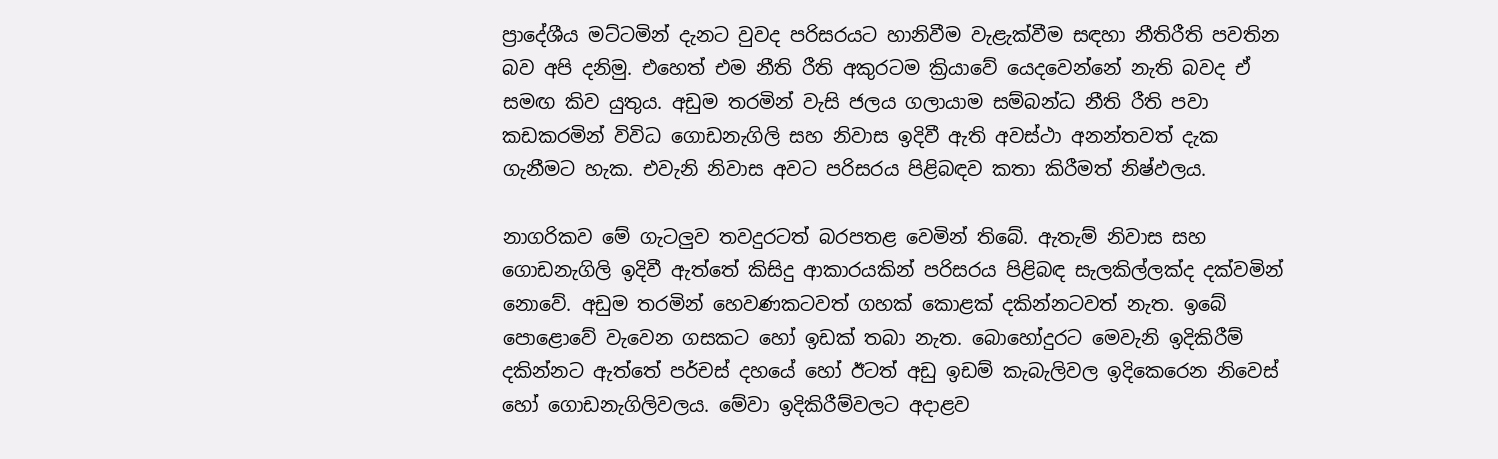ප්‍රාදේශීය මට්ටමින් දැනට වුවද පරිසරයට හානිවීම වැළැක්වීම සඳහා නීතිරීති පවතින බව අපි දනිමු. එහෙත් එම නීති රීති අකුරටම ක්‍රියාවේ යෙදවෙන්නේ නැති බවද ඒ සමඟ කිව යුතුය. අඩුම තරමින් වැසි ජලය ගලායාම සම්බන්ධ නීති රීති පවා කඩකරමින් විවිධ ගොඩනැගිලි සහ නිවාස ඉදිවී ඇති අවස්ථා අනන්තවත් දැක ගැනීමට හැක. එවැනි නිවාස අවට පරිසරය පිළිබඳව කතා කිරීමත් නිෂ්ඵලය.

නාගරිකව මේ ගැටලු‍ව තවදුරටත් බරපතළ වෙමින් තිබේ. ඇතැම් නිවාස සහ ගොඩනැගිලි ඉදිවී ඇත්තේ කිසිදු ආකාරයකින් පරිසරය පිළිබඳ සැලකිල්ලක්ද දක්වමින් නොවේ. අඩුම තරමින් හෙවණකටවත් ගහක් කොළක් දකින්නටවත් නැත. ඉබේ පොළොවේ වැවෙන ගසකට හෝ ඉඩක් තබා නැත. බොහෝදුරට මෙවැනි ඉදිකිරීම් දකින්නට ඇත්තේ පර්චස් දහයේ හෝ ඊටත් අඩු ඉඩම් කැබැලිවල ඉදිකෙරෙන නිවෙස් හෝ ගොඩනැගිලිවලය. මේවා ඉදිකිරීම්වලට අදාළව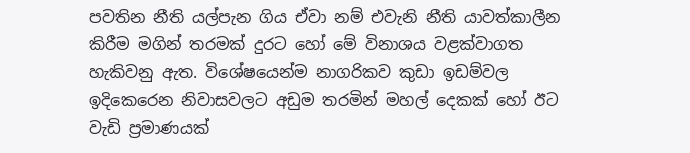පවතින නීති යල්පැන ගිය ඒවා නම් එවැනි නීති යාවත්කාලීන කිරීම මගින් තරමක් දුරට හෝ මේ විනාශය වළක්වාගත හැකිවනු ඇත. විශේෂයෙන්ම නාගරිකව කුඩා ඉඩම්වල ඉදිකෙරෙන නිවාසවලට අඩුම තරමින් මහල් දෙකක් හෝ ඊට වැඩි ප්‍රමාණයක්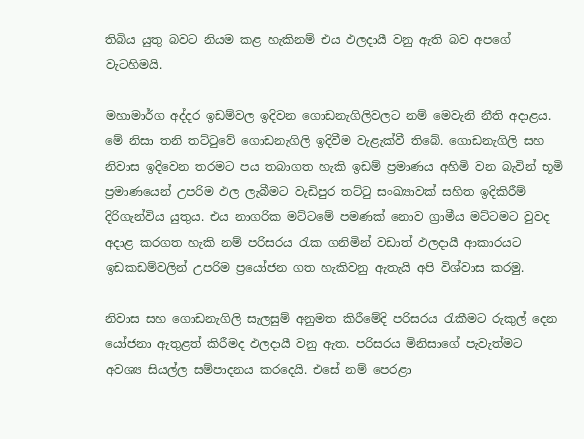තිබිය යුතු බවට නියම කළ හැකිනම් එය ඵලදායී වනු ඇති බව අපගේ වැටහිමයි.

මහාමාර්ග අද්දර ඉඩම්වල ඉදිවන ගොඩනැගිලිවලට නම් මෙවැනි නීති අදාළය. මේ නිසා තනි තට්ටුවේ ගොඩනැගිලි ඉදිවීම වැළැක්වී තිබේ. ගොඩනැගිලි සහ නිවාස ඉදිවෙන තරමට පය තබාගත හැකි ඉඩම් ප්‍රමාණය අහිමි වන බැවින් භූමි ප්‍රමාණයෙන් උපරිම ඵල ලැබීමට වැඩිපුර තට්ටු සංඛ්‍යාවක් සහිත ඉදිකිරීම් දිරිගැන්විය යුතුය. එය නාගරික මට්ටමේ පමණක් නොව ග්‍රාමීය මට්ටමට වුවද අදාළ කරගත හැකි නම් පරිසරය රැක ගනිමින් වඩාත් ඵලදායී ආකාරයට ඉඩකඩම්වලින් උපරිම ප්‍රයෝජන ගත හැකිවනු ඇතැයි අපි විශ්වාස කරමු.

නිවාස සහ ගොඩනැගිලි සැලසුම් අනුමත කිරීමේදි පරිසරය රැකීමට රුකුල් දෙන යෝජනා ඇතුළත් කිරීමද ඵලදායී වනු ඇත. පරිසරය මිනිසාගේ පැවැත්මට අවශ්‍ය සියල්ල සම්පාදනය කරදෙයි. එසේ නම් පෙරළා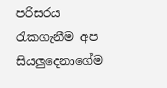පරිසරය රැකගැනීම අප සියලු‍දෙනාගේම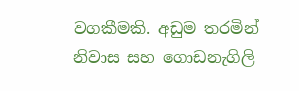වගකීමකි. අඩුම තරමින් නිවාස සහ ගොඩනැගිලි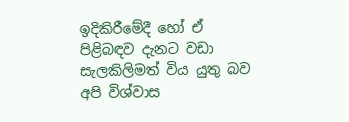ඉදිකිරීමේදී හෝ ඒ පිළිබඳව දැනට වඩා සැලකිලිමත් විය යුතු බව අපි විශ්වාස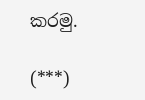කරමු.

(***)